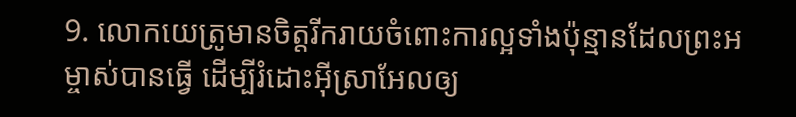9. លោកយេត្រូមានចិត្តរីករាយចំពោះការល្អទាំងប៉ុន្មានដែលព្រះអម្ចាស់បានធ្វើ ដើម្បីរំដោះអ៊ីស្រាអែលឲ្យ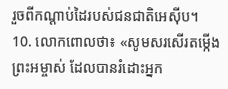រួចពីកណ្ដាប់ដៃរបស់ជនជាតិអេស៊ីប។
10. លោកពោលថា៖ «សូមសរសើរតម្កើងព្រះអម្ចាស់ ដែលបានរំដោះអ្នក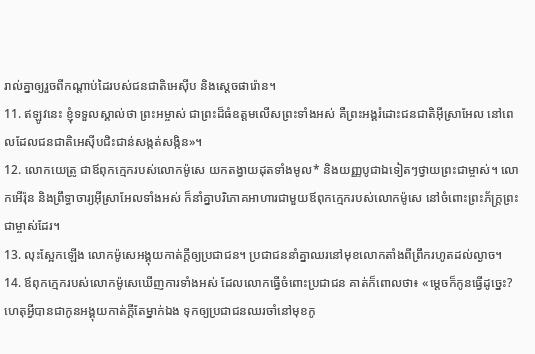រាល់គ្នាឲ្យរួចពីកណ្ដាប់ដៃរបស់ជនជាតិអេស៊ីប និងស្ដេចផារ៉ោន។
11. ឥឡូវនេះ ខ្ញុំទទួលស្គាល់ថា ព្រះអម្ចាស់ ជាព្រះដ៏ធំឧត្ដមលើសព្រះទាំងអស់ គឺព្រះអង្គរំដោះជនជាតិអ៊ីស្រាអែល នៅពេលដែលជនជាតិអេស៊ីបជិះជាន់សង្កត់សង្កិន»។
12. លោកយេត្រូ ជាឪពុកក្មេករបស់លោកម៉ូសេ យកតង្វាយដុតទាំងមូល* និងយញ្ញបូជាឯទៀតៗថ្វាយព្រះជាម្ចាស់។ លោកអើរ៉ុន និងព្រឹទ្ធាចារ្យអ៊ីស្រាអែលទាំងអស់ ក៏នាំគ្នាបរិភោគអាហារជាមួយឪពុកក្មេករបស់លោកម៉ូសេ នៅចំពោះព្រះភ័ក្ត្រព្រះជាម្ចាស់ដែរ។
13. លុះស្អែកឡើង លោកម៉ូសេអង្គុយកាត់ក្ដីឲ្យប្រជាជន។ ប្រជាជននាំគ្នាឈរនៅមុខលោកតាំងពីព្រឹករហូតដល់ល្ងាច។
14. ឪពុកក្មេករបស់លោកម៉ូសេឃើញការទាំងអស់ ដែលលោកធ្វើចំពោះប្រជាជន គាត់ក៏ពោលថា៖ «ម្ដេចក៏កូនធ្វើដូច្នេះ? ហេតុអ្វីបានជាកូនអង្គុយកាត់ក្ដីតែម្នាក់ឯង ទុកឲ្យប្រជាជនឈរចាំនៅមុខកូ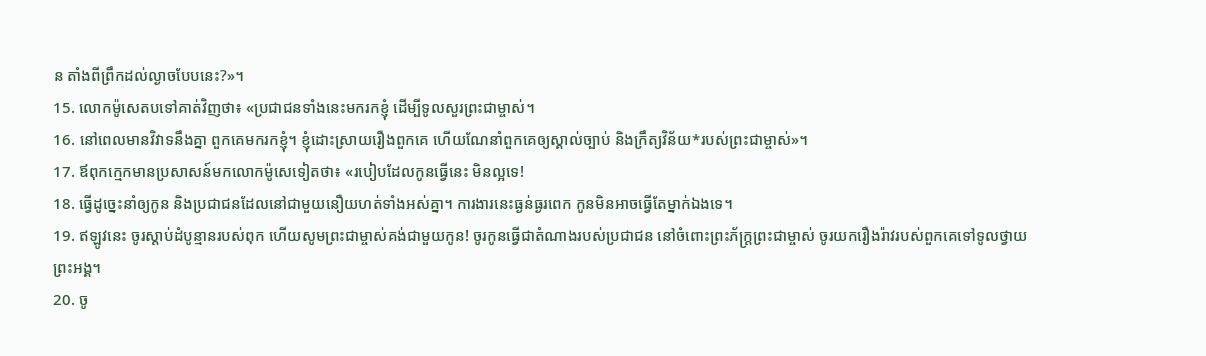ន តាំងពីព្រឹកដល់ល្ងាចបែបនេះ?»។
15. លោកម៉ូសេតបទៅគាត់វិញថា៖ «ប្រជាជនទាំងនេះមករកខ្ញុំ ដើម្បីទូលសួរព្រះជាម្ចាស់។
16. នៅពេលមានវិវាទនឹងគ្នា ពួកគេមករកខ្ញុំ។ ខ្ញុំដោះស្រាយរឿងពួកគេ ហើយណែនាំពួកគេឲ្យស្គាល់ច្បាប់ និងក្រឹត្យវិន័យ*របស់ព្រះជាម្ចាស់»។
17. ឪពុកក្មេកមានប្រសាសន៍មកលោកម៉ូសេទៀតថា៖ «របៀបដែលកូនធ្វើនេះ មិនល្អទេ!
18. ធ្វើដូច្នេះនាំឲ្យកូន និងប្រជាជនដែលនៅជាមួយនឿយហត់ទាំងអស់គ្នា។ ការងារនេះធ្ងន់ធ្ងរពេក កូនមិនអាចធ្វើតែម្នាក់ឯងទេ។
19. ឥឡូវនេះ ចូរស្ដាប់ដំបូន្មានរបស់ពុក ហើយសូមព្រះជាម្ចាស់គង់ជាមួយកូន! ចូរកូនធ្វើជាតំណាងរបស់ប្រជាជន នៅចំពោះព្រះភ័ក្ត្រព្រះជាម្ចាស់ ចូរយករឿងរ៉ាវរបស់ពួកគេទៅទូលថ្វាយព្រះអង្គ។
20. ចូ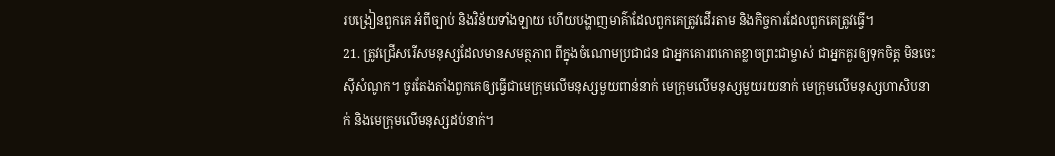របង្រៀនពួកគេ អំពីច្បាប់ និងវិន័យទាំងឡាយ ហើយបង្ហាញមាគ៌ាដែលពួកគេត្រូវដើរតាម និងកិច្ចការដែលពួកគេត្រូវធ្វើ។
21. ត្រូវជ្រើសរើសមនុស្សដែលមានសមត្ថភាព ពីក្នុងចំណោមប្រជាជន ជាអ្នកគោរពកោតខ្លាចព្រះជាម្ចាស់ ជាអ្នកគួរឲ្យទុកចិត្ត មិនចេះស៊ីសំណូក។ ចូរតែងតាំងពួកគេឲ្យធ្វើជាមេក្រុមលើមនុស្សមួយពាន់នាក់ មេក្រុមលើមនុស្សមួយរយនាក់ មេក្រុមលើមនុស្សហាសិបនាក់ និងមេក្រុមលើមនុស្សដប់នាក់។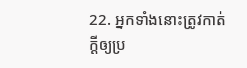22. អ្នកទាំងនោះត្រូវកាត់ក្ដីឲ្យប្រ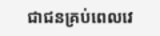ជាជនគ្រប់ពេលវេ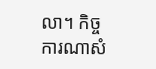លា។ កិច្ចការណាសំ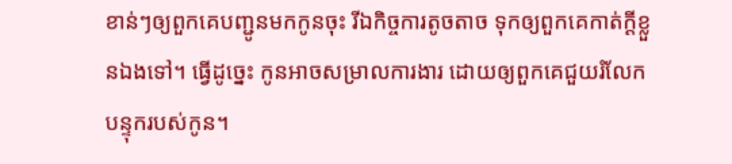ខាន់ៗឲ្យពួកគេបញ្ជូនមកកូនចុះ រីឯកិច្ចការតូចតាច ទុកឲ្យពួកគេកាត់ក្ដីខ្លួនឯងទៅ។ ធ្វើដូច្នេះ កូនអាចសម្រាលការងារ ដោយឲ្យពួកគេជួយរំលែកបន្ទុករបស់កូន។